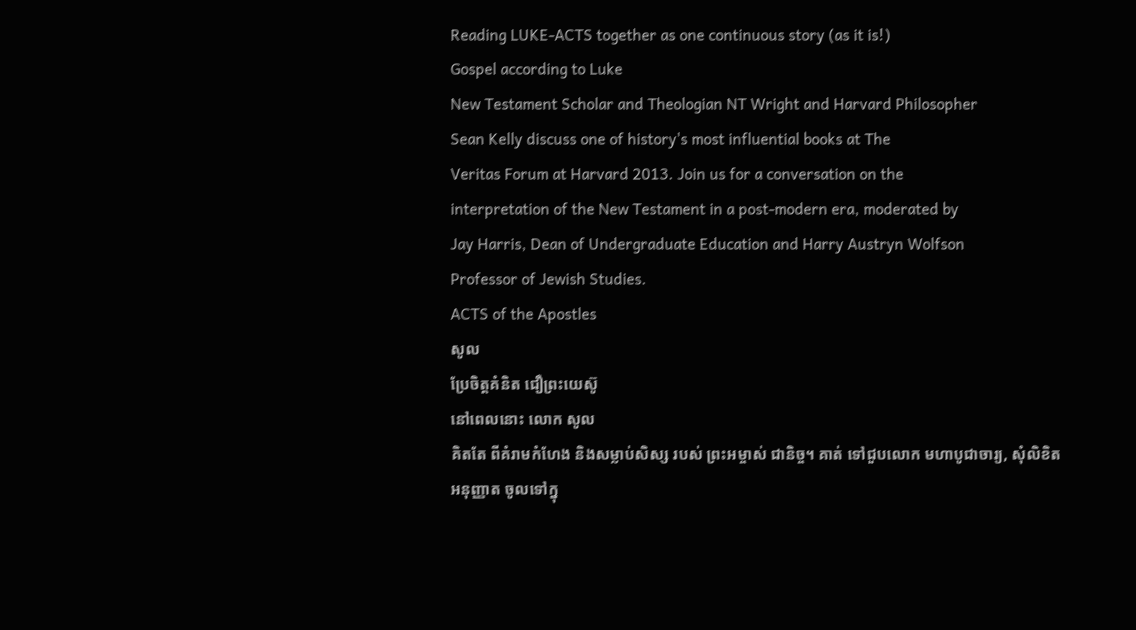Reading LUKE-ACTS together as one continuous story (as it is!)
Gospel according to Luke
New Testament Scholar and Theologian NT Wright and Harvard Philosopher
Sean Kelly discuss one of history's most influential books at The
Veritas Forum at Harvard 2013. Join us for a conversation on the
interpretation of the New Testament in a post-modern era, moderated by
Jay Harris, Dean of Undergraduate Education and Harry Austryn Wolfson
Professor of Jewish Studies.
ACTS of the Apostles
សូល
ប្រែចិត្តគំនិត ជឿព្រះយេស៊ូ
នៅពេលនោះ លោក សូល
គិតតែ ពីគំរាមកំហែង និងសម្លាប់សិស្ស របស់ ព្រះអម្ចាស់ ជានិច្ច។ គាត់ ទៅជួបលោក មហាបូជាចារ្យ, សុំលិខិត
អនុញ្ញាត ចូលទៅក្នុ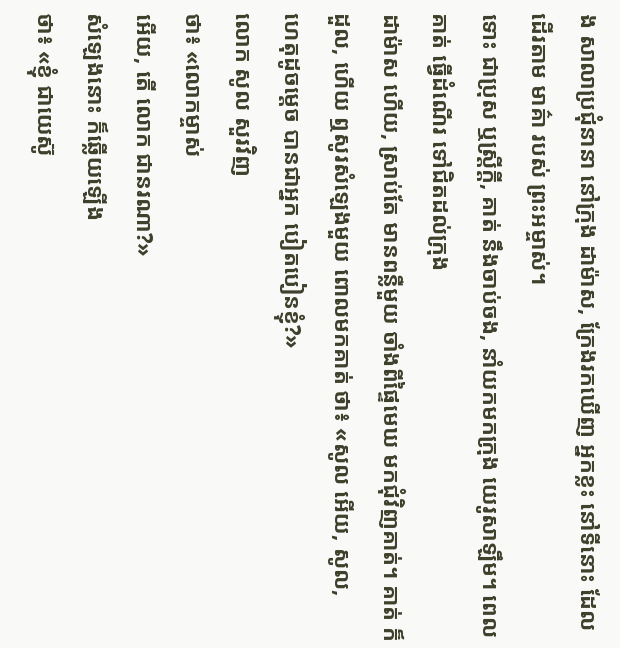ង សាលាប្រជុំនានា នៅក្រុង ដាម៉ាស, ក្រែងរកឃើញ អ្នកខ្លះ នៅទីនោះ ដែលដើរតាម មាគ៌ា របស់ ព្រះអម្ចាស់។
ទោះ ជាប្រុស ឬស្ត្រីក្ដី, គាត់ នឹងចាប់ចង, នាំយកមកក្រុង យេរូសាឡឹម។ ពេលគាត់ ធ្វើដំណើរ ទៅជិតដល់ក្រុង
ដាម៉ាស ហើយ, ស្រាប់តែ មានពន្លឺមួយ ចាំងពីផ្ទៃមេឃ មកជុំវិញគាត់។ គាត់ ក៏ដួល, ហើយ ឮសូរសំឡេងមួយ ពោលមកគាត់ ថា៖ «សូល អើយ, សូល,
ហេតុដូចម្ដេច បានជាអ្នក បៀតបៀនខ្ញុំ?»
លោក សូល សួរវិញ
ថា៖ «លោកម្ចាស់
អើយ, តើ លោក ជានរណា?»
សំឡេងនោះ ក៏ឆ្លើយឡើង
ថា៖ «ខ្ញុំ ជាយេស៊ូ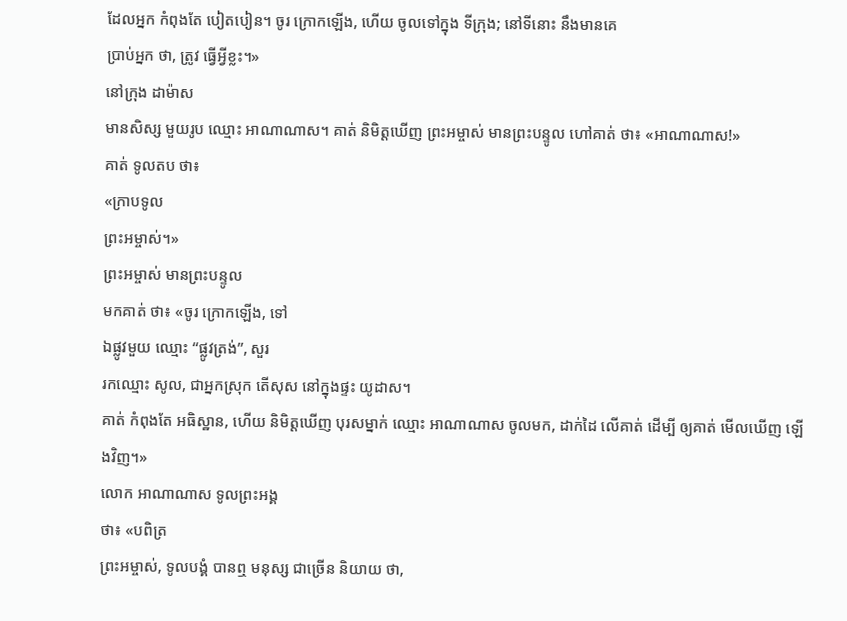ដែលអ្នក កំពុងតែ បៀតបៀន។ ចូរ ក្រោកឡើង, ហើយ ចូលទៅក្នុង ទីក្រុង; នៅទីនោះ នឹងមានគេ
ប្រាប់អ្នក ថា, ត្រូវ ធ្វើអ្វីខ្លះ។»
នៅក្រុង ដាម៉ាស
មានសិស្ស មួយរូប ឈ្មោះ អាណាណាស។ គាត់ និមិត្តឃើញ ព្រះអម្ចាស់ មានព្រះបន្ទូល ហៅគាត់ ថា៖ «អាណាណាស!»
គាត់ ទូលតប ថា៖
«ក្រាបទូល
ព្រះអម្ចាស់។»
ព្រះអម្ចាស់ មានព្រះបន្ទូល
មកគាត់ ថា៖ «ចូរ ក្រោកឡើង, ទៅ
ឯផ្លូវមួយ ឈ្មោះ “ផ្លូវត្រង់”, សួរ
រកឈ្មោះ សូល, ជាអ្នកស្រុក តើសុស នៅក្នុងផ្ទះ យូដាស។
គាត់ កំពុងតែ អធិស្ឋាន, ហើយ និមិត្តឃើញ បុរសម្នាក់ ឈ្មោះ អាណាណាស ចូលមក, ដាក់ដៃ លើគាត់ ដើម្បី ឲ្យគាត់ មើលឃើញ ឡើងវិញ។»
លោក អាណាណាស ទូលព្រះអង្គ
ថា៖ «បពិត្រ
ព្រះអម្ចាស់, ទូលបង្គំ បានឮ មនុស្ស ជាច្រើន និយាយ ថា,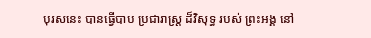បុរសនេះ បានធ្វើបាប ប្រជារាស្ត្រ ដ៏វិសុទ្ធ របស់ ព្រះអង្គ នៅ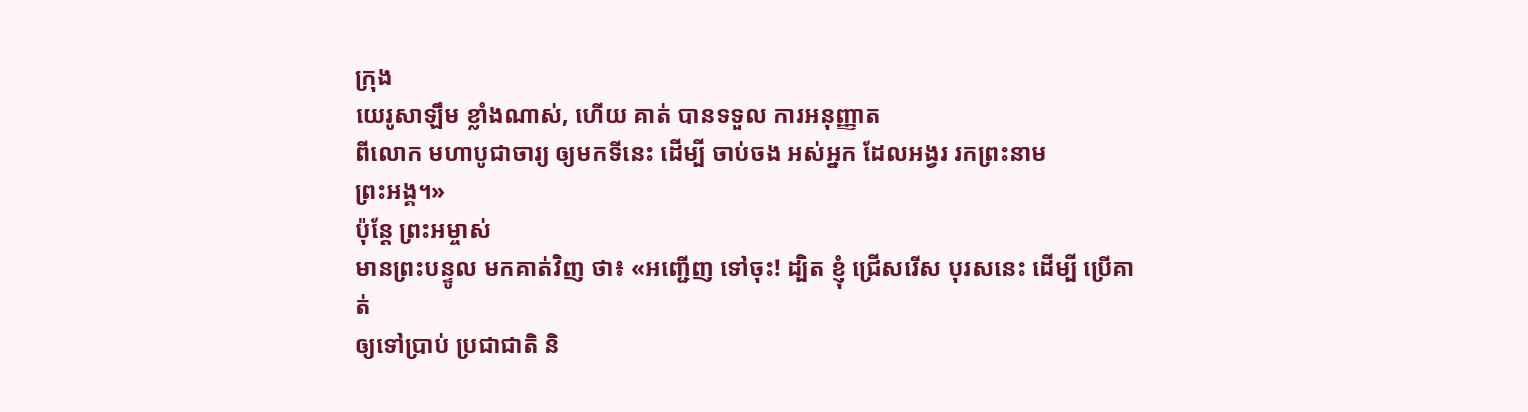ក្រុង
យេរូសាឡឹម ខ្លាំងណាស់, ហើយ គាត់ បានទទួល ការអនុញ្ញាត
ពីលោក មហាបូជាចារ្យ ឲ្យមកទីនេះ ដើម្បី ចាប់ចង អស់អ្នក ដែលអង្វរ រកព្រះនាម
ព្រះអង្គ។»
ប៉ុន្តែ ព្រះអម្ចាស់
មានព្រះបន្ទូល មកគាត់វិញ ថា៖ «អញ្ជើញ ទៅចុះ! ដ្បិត ខ្ញុំ ជ្រើសរើស បុរសនេះ ដើម្បី ប្រើគាត់
ឲ្យទៅប្រាប់ ប្រជាជាតិ និ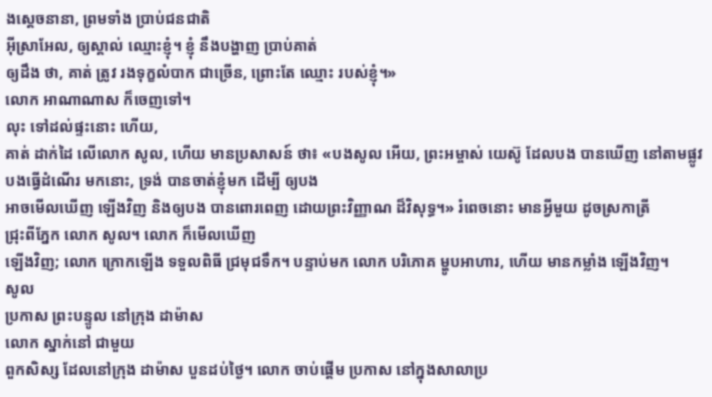ងស្ដេចនានា, ព្រមទាំង ប្រាប់ជនជាតិ
អ៊ីស្រាអែល, ឲ្យស្គាល់ ឈ្មោះខ្ញុំ។ ខ្ញុំ នឹងបង្ហាញ ប្រាប់គាត់
ឲ្យដឹង ថា, គាត់ ត្រូវ រងទុក្ខលំបាក ជាច្រើន, ព្រោះតែ ឈ្មោះ របស់ខ្ញុំ។»
លោក អាណាណាស ក៏ចេញទៅ។
លុះ ទៅដល់ផ្ទះនោះ ហើយ,
គាត់ ដាក់ដៃ លើលោក សូល, ហើយ មានប្រសាសន៍ ថា៖ «បងសូល អើយ, ព្រះអម្ចាស់ យេស៊ូ ដែលបង បានឃើញ នៅតាមផ្លូវ
បងធ្វើដំណើរ មកនោះ, ទ្រង់ បានចាត់ខ្ញុំមក ដើម្បី ឲ្យបង
អាចមើលឃើញ ឡើងវិញ និងឲ្យបង បានពោរពេញ ដោយព្រះវិញ្ញាណ ដ៏វិសុទ្ធ។» រំពេចនោះ មានអ្វីមួយ ដូចស្រកាត្រី
ជ្រុះពីភ្នែក លោក សូល។ លោក ក៏មើលឃើញ
ឡើងវិញ; លោក ក្រោកឡើង ទទួលពិធី ជ្រមុជទឹក។ បន្ទាប់មក លោក បរិភោគ ម្ហូបអាហារ, ហើយ មានកម្លាំង ឡើងវិញ។
សូល
ប្រកាស ព្រះបន្ទូល នៅក្រុង ដាម៉ាស
លោក ស្នាក់នៅ ជាមួយ
ពួកសិស្ស ដែលនៅក្រុង ដាម៉ាស បួនដប់ថ្ងៃ។ លោក ចាប់ផ្ដើម ប្រកាស នៅក្នុងសាលាប្រ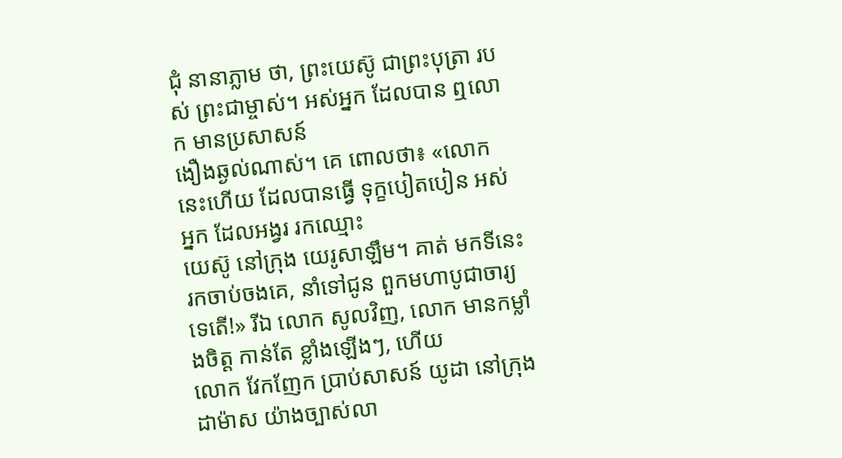ជុំ នានាភ្លាម ថា, ព្រះយេស៊ូ ជាព្រះបុត្រា របស់ ព្រះជាម្ចាស់។ អស់អ្នក ដែលបាន ឮលោក មានប្រសាសន៍
ងឿងឆ្ងល់ណាស់។ គេ ពោលថា៖ «លោក នេះហើយ ដែលបានធ្វើ ទុក្ខបៀតបៀន អស់អ្នក ដែលអង្វរ រកឈ្មោះ
យេស៊ូ នៅក្រុង យេរូសាឡឹម។ គាត់ មកទីនេះ
រកចាប់ចងគេ, នាំទៅជូន ពួកមហាបូជាចារ្យ ទេតើ!» រីឯ លោក សូលវិញ, លោក មានកម្លាំងចិត្ត កាន់តែ ខ្លាំងឡើងៗ, ហើយ
លោក វែកញែក ប្រាប់សាសន៍ យូដា នៅក្រុង ដាម៉ាស យ៉ាងច្បាស់លា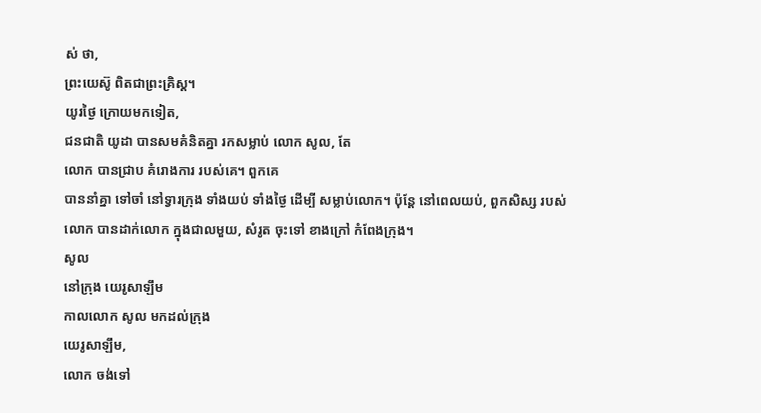ស់ ថា,
ព្រះយេស៊ូ ពិតជាព្រះគ្រិស្ដ។
យូរថ្ងៃ ក្រោយមកទៀត,
ជនជាតិ យូដា បានសមគំនិតគ្នា រកសម្លាប់ លោក សូល, តែ
លោក បានជ្រាប គំរោងការ របស់គេ។ ពួកគេ
បាននាំគ្នា ទៅចាំ នៅទ្វារក្រុង ទាំងយប់ ទាំងថ្ងៃ ដើម្បី សម្លាប់លោក។ ប៉ុន្តែ នៅពេលយប់, ពួកសិស្ស របស់លោក បានដាក់លោក ក្នុងជាលមួយ, សំរូត ចុះទៅ ខាងក្រៅ កំពែងក្រុង។
សូល
នៅក្រុង យេរូសាឡឹម
កាលលោក សូល មកដល់ក្រុង
យេរូសាឡឹម,
លោក ចង់ទៅ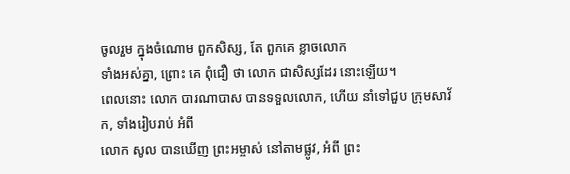ចូលរួម ក្នុងចំណោម ពួកសិស្ស, តែ ពួកគេ ខ្លាចលោក
ទាំងអស់គ្នា, ព្រោះ គេ ពុំជឿ ថា លោក ជាសិស្សដែរ នោះឡើយ។
ពេលនោះ លោក បារណាបាស បានទទួលលោក, ហើយ នាំទៅជួប ក្រុមសាវ័ក, ទាំងរៀបរាប់ អំពី
លោក សូល បានឃើញ ព្រះអម្ចាស់ នៅតាមផ្លូវ, អំពី ព្រះ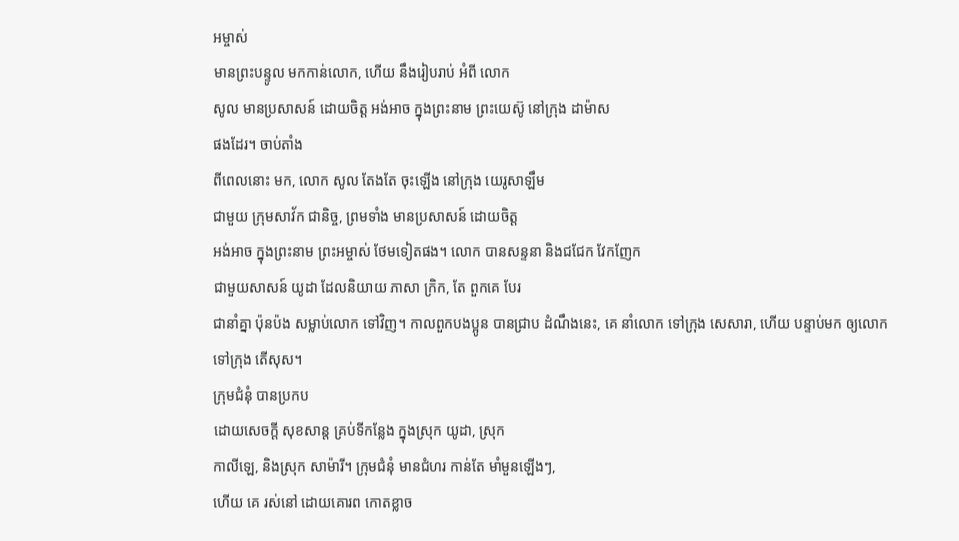អម្ចាស់
មានព្រះបន្ទូល មកកាន់លោក, ហើយ នឹងរៀបរាប់ អំពី លោក
សូល មានប្រសាសន៍ ដោយចិត្ត អង់អាច ក្នុងព្រះនាម ព្រះយេស៊ូ នៅក្រុង ដាម៉ាស
ផងដែរ។ ចាប់តាំង
ពីពេលនោះ មក, លោក សូល តែងតែ ចុះឡើង នៅក្រុង យេរូសាឡឹម
ជាមួយ ក្រុមសាវ័ក ជានិច្ច, ព្រមទាំង មានប្រសាសន៍ ដោយចិត្ត
អង់អាច ក្នុងព្រះនាម ព្រះអម្ចាស់ ថែមទៀតផង។ លោក បានសន្ទនា និងជជែក វែកញែក
ជាមួយសាសន៍ យូដា ដែលនិយាយ ភាសា ក្រិក, តែ ពួកគេ បែរ
ជានាំគ្នា ប៉ុនប៉ង សម្លាប់លោក ទៅវិញ។ កាលពួកបងប្អូន បានជ្រាប ដំណឹងនេះ, គេ នាំលោក ទៅក្រុង សេសារា, ហើយ បន្ទាប់មក ឲ្យលោក
ទៅក្រុង តើសុស។
ក្រុមជំនុំ បានប្រកប
ដោយសេចក្ដី សុខសាន្ត គ្រប់ទីកន្លែង ក្នុងស្រុក យូដា, ស្រុក
កាលីឡេ, និងស្រុក សាម៉ារី។ ក្រុមជំនុំ មានជំហរ កាន់តែ មាំមួនឡើងៗ,
ហើយ គេ រស់នៅ ដោយគោរព កោតខ្លាច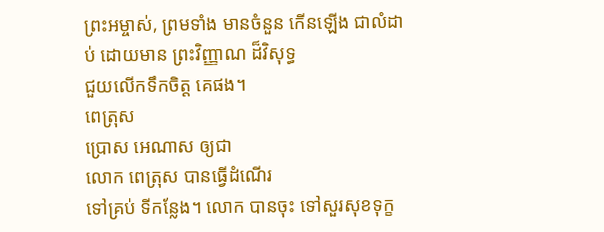ព្រះអម្ចាស់, ព្រមទាំង មានចំនួន កើនឡើង ជាលំដាប់ ដោយមាន ព្រះវិញ្ញាណ ដ៏វិសុទ្ធ
ជួយលើកទឹកចិត្ត គេផង។
ពេត្រុស
ប្រោស អេណាស ឲ្យជា
លោក ពេត្រុស បានធ្វើដំណើរ
ទៅគ្រប់ ទីកន្លែង។ លោក បានចុះ ទៅសួរសុខទុក្ខ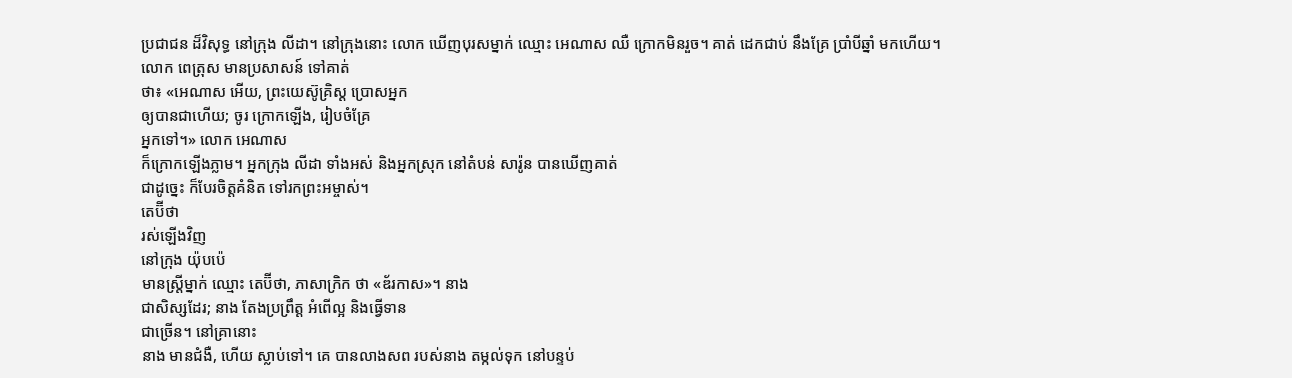ប្រជាជន ដ៏វិសុទ្ធ នៅក្រុង លីដា។ នៅក្រុងនោះ លោក ឃើញបុរសម្នាក់ ឈ្មោះ អេណាស ឈឺ ក្រោកមិនរួច។ គាត់ ដេកជាប់ នឹងគ្រែ ប្រាំបីឆ្នាំ មកហើយ។ លោក ពេត្រុស មានប្រសាសន៍ ទៅគាត់
ថា៖ «អេណាស អើយ, ព្រះយេស៊ូគ្រិស្ដ ប្រោសអ្នក
ឲ្យបានជាហើយ; ចូរ ក្រោកឡើង, រៀបចំគ្រែ
អ្នកទៅ។» លោក អេណាស
ក៏ក្រោកឡើងភ្លាម។ អ្នកក្រុង លីដា ទាំងអស់ និងអ្នកស្រុក នៅតំបន់ សារ៉ូន បានឃើញគាត់
ជាដូច្នេះ ក៏បែរចិត្តគំនិត ទៅរកព្រះអម្ចាស់។
តេប៊ីថា
រស់ឡើងវិញ
នៅក្រុង យ៉ុបប៉េ
មានស្ត្រីម្នាក់ ឈ្មោះ តេប៊ីថា, ភាសាក្រិក ថា «ឌ័រកាស»។ នាង
ជាសិស្សដែរ; នាង តែងប្រព្រឹត្ត អំពើល្អ និងធ្វើទាន
ជាច្រើន។ នៅគ្រានោះ
នាង មានជំងឺ, ហើយ ស្លាប់ទៅ។ គេ បានលាងសព របស់នាង តម្កល់ទុក នៅបន្ទប់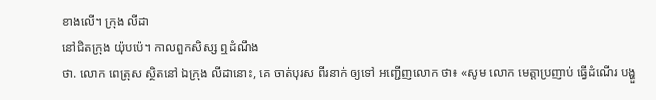ខាងលើ។ ក្រុង លីដា
នៅជិតក្រុង យ៉ុបប៉េ។ កាលពួកសិស្ស ឮដំណឹង
ថា. លោក ពេត្រុស ស្ថិតនៅ ឯក្រុង លីដានោះ, គេ ចាត់បុរស ពីរនាក់ ឲ្យទៅ អញ្ជើញលោក ថា៖ «សូម លោក មេត្តាប្រញាប់ ធ្វើដំណើរ បង្ហួ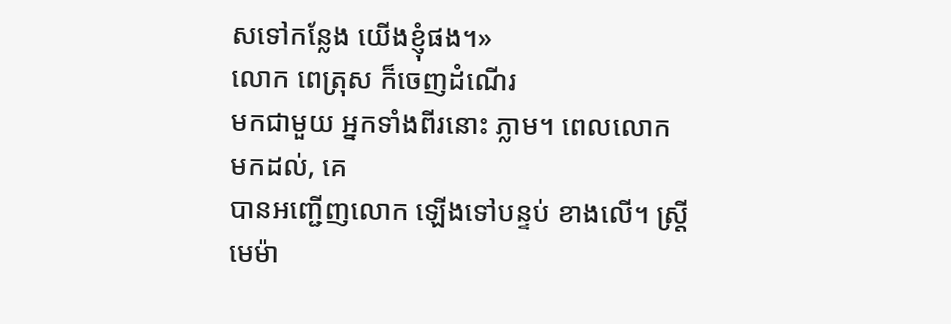សទៅកន្លែង យើងខ្ញុំផង។»
លោក ពេត្រុស ក៏ចេញដំណើរ
មកជាមួយ អ្នកទាំងពីរនោះ ភ្លាម។ ពេលលោក
មកដល់, គេ
បានអញ្ជើញលោក ឡើងទៅបន្ទប់ ខាងលើ។ ស្ត្រីមេម៉ា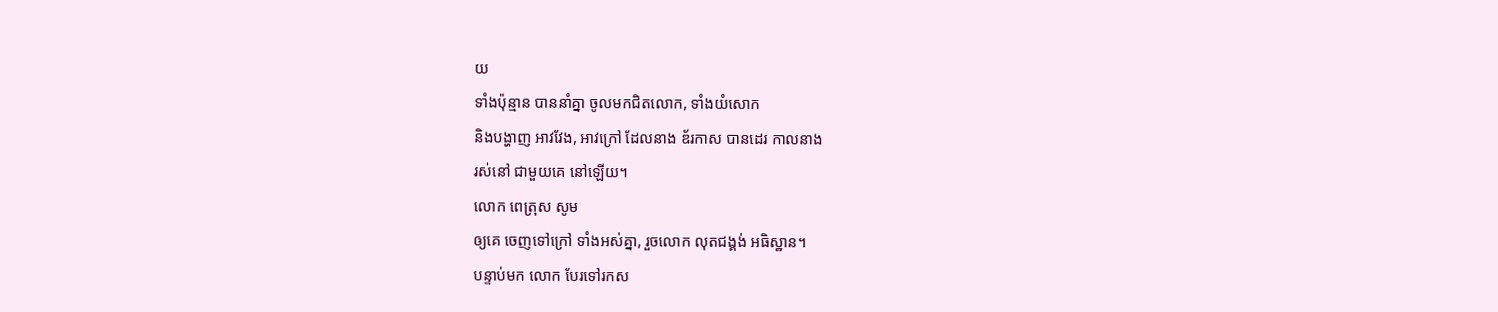យ
ទាំងប៉ុន្មាន បាននាំគ្នា ចូលមកជិតលោក, ទាំងយំសោក
និងបង្ហាញ អាវវែង, អាវក្រៅ ដែលនាង ឌ័រកាស បានដេរ កាលនាង
រស់នៅ ជាមួយគេ នៅឡើយ។
លោក ពេត្រុស សូម
ឲ្យគេ ចេញទៅក្រៅ ទាំងអស់គ្នា, រួចលោក លុតជង្គង់ អធិស្ឋាន។
បន្ទាប់មក លោក បែរទៅរកស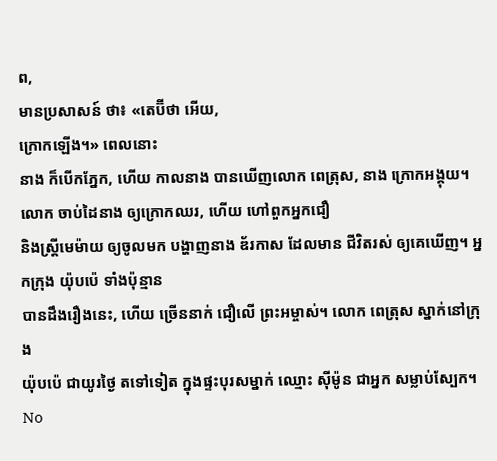ព,
មានប្រសាសន៍ ថា៖ «តេប៊ីថា អើយ,
ក្រោកឡើង។» ពេលនោះ
នាង ក៏បើកភ្នែក, ហើយ កាលនាង បានឃើញលោក ពេត្រុស, នាង ក្រោកអង្គុយ។ លោក ចាប់ដៃនាង ឲ្យក្រោកឈរ, ហើយ ហៅពួកអ្នកជឿ
និងស្ត្រីមេម៉ាយ ឲ្យចូលមក បង្ហាញនាង ឌ័រកាស ដែលមាន ជីវិតរស់ ឲ្យគេឃើញ។ អ្នកក្រុង យ៉ុបប៉េ ទាំងប៉ុន្មាន
បានដឹងរឿងនេះ, ហើយ ច្រើននាក់ ជឿលើ ព្រះអម្ចាស់។ លោក ពេត្រុស ស្នាក់នៅក្រុង
យ៉ុបប៉េ ជាយូរថ្ងៃ តទៅទៀត ក្នុងផ្ទះបុរសម្នាក់ ឈ្មោះ ស៊ីម៉ូន ជាអ្នក សម្លាប់ស្បែក។
No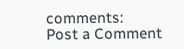comments:
Post a Comment